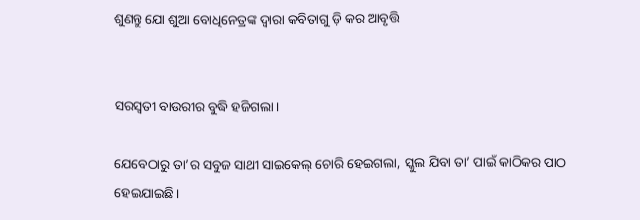ଶୁଣନ୍ତୁ ଯୋ ଶୁଆ ବୋଧିନେତ୍ରଙ୍କ ଦ୍ଵାରା କବିତାଗୁ ଡ଼ି କର ଆବୃତ୍ତି


ସରସ୍ଵତୀ ବାଉରୀର ବୁଦ୍ଧି ହଜିଗଲା।

ଯେବେଠାରୁ ତା’ର ସବୁଜ ସାଥୀ ସାଇକେଲ୍ ଚୋରି ହେଇଗଲା, ସ୍କୁଲ ଯିବା ତା’ ପାଇଁ କାଠିକର ପାଠ ହେଇଯାଇଛି।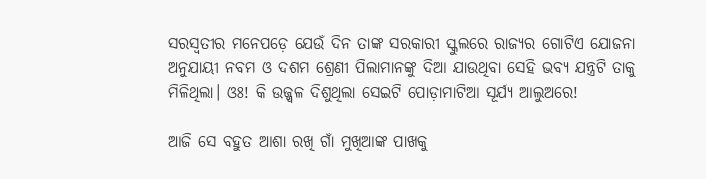ସରସ୍ଵତୀର ମନେପଡ଼େ ଯେଉଁ ଦିନ ତାଙ୍କ ସରକାରୀ ସ୍କୁଲରେ ରାଜ୍ୟର ଗୋଟିଏ ଯୋଜନା ଅନୁଯାୟୀ ନବମ ଓ ଦଶମ ଶ୍ରେଣୀ ପିଲାମାନଙ୍କୁ ଦିଆ ଯାଉଥିବା ସେହି ଭବ୍ୟ ଯନ୍ତ୍ରଟି ତାକୁ ମିଳିଥିଲା। ଓଃ! କି ଉଜ୍ଜ୍ଵଳ ଦିଶୁଥିଲା ସେଇଟି ପୋଡ଼ାମାଟିଆ ସୂର୍ଯ୍ୟ ଆଲୁଅରେ!

ଆଜି ସେ ବହୁତ ଆଶା ରଖି ଗାଁ ମୁଖିଆଙ୍କ ପାଖକୁ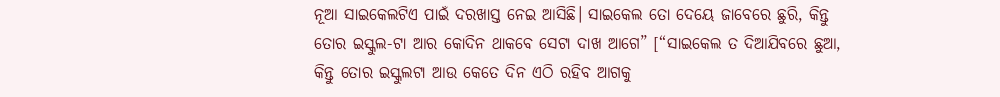ନୂଆ ସାଇକେଲଟିଏ ପାଇଁ ଦରଖାସ୍ତ ନେଇ ଆସିଛି। ସାଇକେଲ ତୋ ଦେୟେ ଜାବେରେ ଛୁରି, କିନ୍ତୁ ତୋର ଇସ୍କୁଲ-ଟା ଆର କୋଦିନ ଥାକବେ ସେଟା ଦାଖ ଆଗେ” [“ସାଇକେଲ ତ ଦିଆଯିବରେ ଛୁଆ, କିନ୍ତୁ ତୋର ଇସ୍କୁଲଟା ଆଉ କେତେ ଦିନ ଏଠି ରହିବ ଆଗକୁ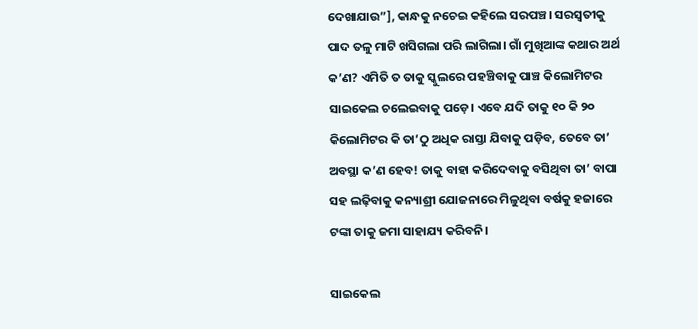ଦେଖାଯାଉ”], କାନ୍ଧକୁ ନଚେଇ କହିଲେ ସରପଞ୍ଚ। ସରସ୍ଵତୀକୁ ପାଦ ତଳୁ ମାଟି ଖସିଗଲା ପରି ଲାଗିଲା। ଗାଁ ମୁଖିଆଙ୍କ କଥାର ଅର୍ଥ କ’ଣ? ଏମିତି ତ ତାକୁ ସ୍କୁଲରେ ପହଞ୍ଚିବାକୁ ପାଞ୍ଚ କିଲୋମିଟର ସାଇକେଲ ଚଲେଇବାକୁ ପଡ଼େ। ଏବେ ଯଦି ତାକୁ ୧୦ କି ୨୦ କିଲୋମିଟର କି ତା’ଠୁ ଅଧିକ ରାସ୍ତା ଯିବାକୁ ପଡ଼ିବ, ତେବେ ତା’ ଅବସ୍ଥା କ’ଣ ହେବ! ତାକୁ ବାହା କରିଦେବାକୁ ବସିଥିବା ତା’ ବାପା ସହ ଲଢ଼ିବାକୁ କନ୍ୟାଶ୍ରୀ ଯୋଜନାରେ ମିଳୁଥିବା ବର୍ଷକୁ ହଜାରେ ଟଙ୍କା ତାକୁ ଜମା ସାହାଯ୍ୟ କରିବନି।

ସାଇକେଲ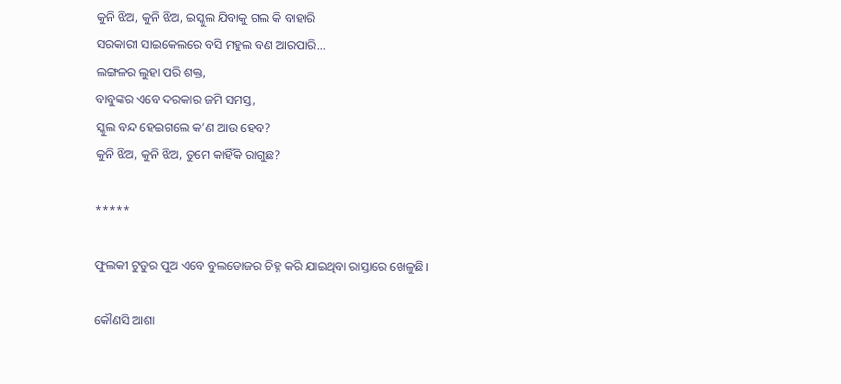କୁନି ଝିଅ, କୁନି ଝିଅ, ଇସ୍କୁଲ ଯିବାକୁ ଗଲ କି ବାହାରି
ସରକାରୀ ସାଇକେଲରେ ବସି ମହୁଲ ବଣ ଆରପାରି...
ଲଙ୍ଗଳର ଲୁହା ପରି ଶକ୍ତ,
ବାବୁଙ୍କର ଏବେ ଦରକାର ଜମି ସମସ୍ତ,
ସ୍କୁଲ ବନ୍ଦ ହେଇଗଲେ କ’ଣ ଆଉ ହେବ?
କୁନି ଝିଅ, କୁନି ଝିଅ, ତୁମେ କାହିଁକି ରାଗୁଛ?

*****

ଫୁଲକୀ ଟୁଡୁର ପୁଅ ଏବେ ବୁଲଡୋଜର ଚିହ୍ନ କରି ଯାଇଥିବା ରାସ୍ତାରେ ଖେଳୁଛି।

କୌଣସି ଆଶା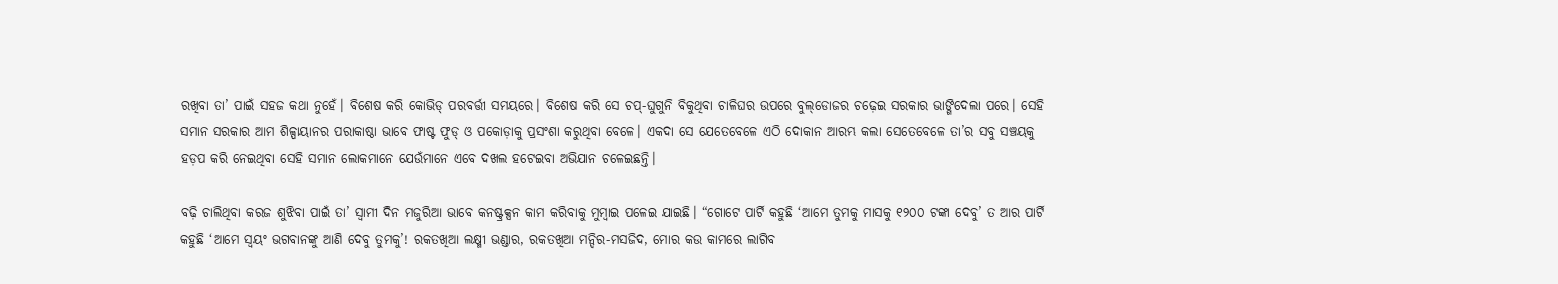ରଖିବା ତା’ ପାଇଁ ସହଜ କଥା ନୁହେଁ। ବିଶେଷ କରି କୋଭିଡ୍ ପରବର୍ତ୍ତୀ ସମୟରେ। ବିଶେଷ କରି ସେ ଚପ୍‌-ଘୁଗୁନି ବିକୁଥିବା ଚାଳିଘର ଉପରେ ବୁଲ୍‌ଡୋଜର ଚଢ଼େଇ ସରକାର ଭାଙ୍ଗିଦେଲା ପରେ। ସେହି ସମାନ ସରକାର ଆମ ଶିଳ୍ପାୟାନର ପରାକାଷ୍ଠା ଭାବେ ଫାଷ୍ଟ ଫୁଡ୍‌ ଓ ପକୋଡ଼ାକୁ ପ୍ରସଂଶା କରୁଥିବା ବେଳେ। ଏକଦା ସେ ଯେତେବେଳେ ଏଠି ଦୋକାନ ଆରମ୍ଭ କଲା ସେତେବେଳେ ତା’ର ସବୁ ସଞ୍ଚୟକୁ ହଡ଼ପ କରି ନେଇଥିବା ସେହି ସମାନ ଲୋକମାନେ ଯେଉଁମାନେ ଏବେ ଦଖଲ ହଟେଇବା ଅଭିଯାନ ଚଳେଇଛନ୍ତି।

ବଢ଼ି ଚାଲିଥିବା କରଜ ଶୁଝିବା ପାଇଁ ତା’ ସ୍ୱାମୀ ଦିନ ମଜୁରିଆ ଭାବେ କନଷ୍ଟ୍ରକ୍ସନ କାମ କରିବାକୁ ମୁମ୍ବାଇ ପଳେଇ ଯାଇଛି। “ଗୋଟେ ପାର୍ଟି କହୁଛି ‘ଆମେ ତୁମକୁ ମାସକୁ ୧୨୦୦ ଟଙ୍କା ଦେବୁ’ ତ ଆର ପାର୍ଟି କହୁଛି ‘ଆମେ ସ୍ଵୟଂ ଭଗବାନଙ୍କୁ ଆଣି ଦେବୁ ତୁମକୁ’! ରକତଖିଆ ଲକ୍ଷ୍ମୀ ଭଣ୍ଡାର, ରକତଖିଆ ମନ୍ଦିର-ମସଜିଦ, ମୋର କଉ କାମରେ ଲାଗିବ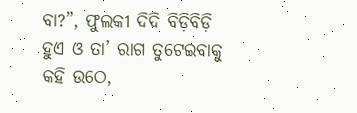ବା?”, ଫୁଲକୀ ଦିଦି ବିଡ଼ିବିଡ଼ି ହୁଏ ଓ ତା’ ରାଗ ତୁଟେଇବାକୁ କହି ଉଠେ,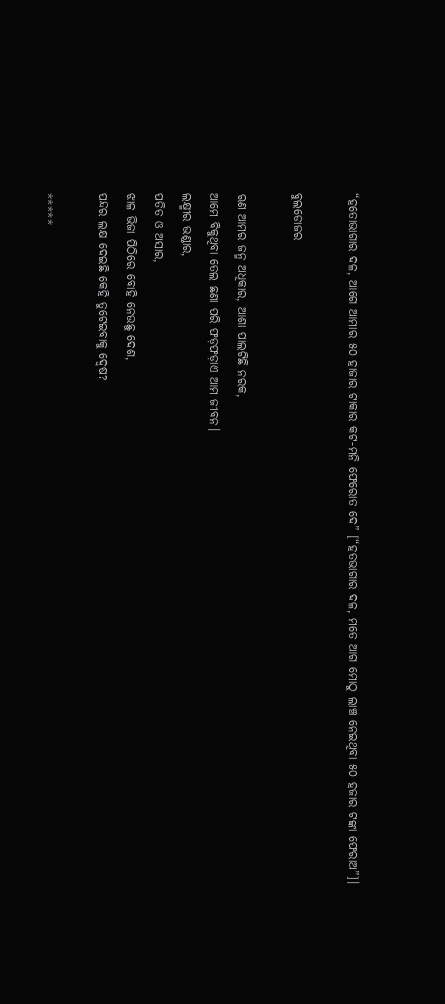“ହତୋଭାଗାର ଦଳ, ଆଗେ ଆମାର ୫୦ ହାଜାର ଟାକାର କଟ-ମନି ଫେରୋତ ଦେ” [“ହତଭାଗାର ଦଳ, ମତେ ଆଗ ମୋଠୁ ଲାଞ୍ଚ ନେଇଥିବା ୫୦ ହଜାର ଟଙ୍କା ଫେରାଅ”]।

ବୁଲଡୋଜର

ଋଣ ଆମର ଜନ୍ମ ଅଧିକାର, ଆଶା ପାଲଟିଛି ନରକ,
ଆମେ ବିକୁଥିବା ତେଲ ଛଣା ପରି ଫଡ଼ଫଡ଼ାଏ ଆମ ଜୀବନ।
ଲକ୍ଷ୍ମୀର ଭଣ୍ଡାର,
ପତିତ ଓ ଅସାର,
ଝାଳ ଭିଜା ପିଠିରେ ବୋହି ନେଉଛୁ ଦେଶ,
ପନ୍ଦର ଲକ୍ଷ ଦେଇଛି କେହି ତୁଟେଇବାକୁ ଦ୍ଵେଷ?

*****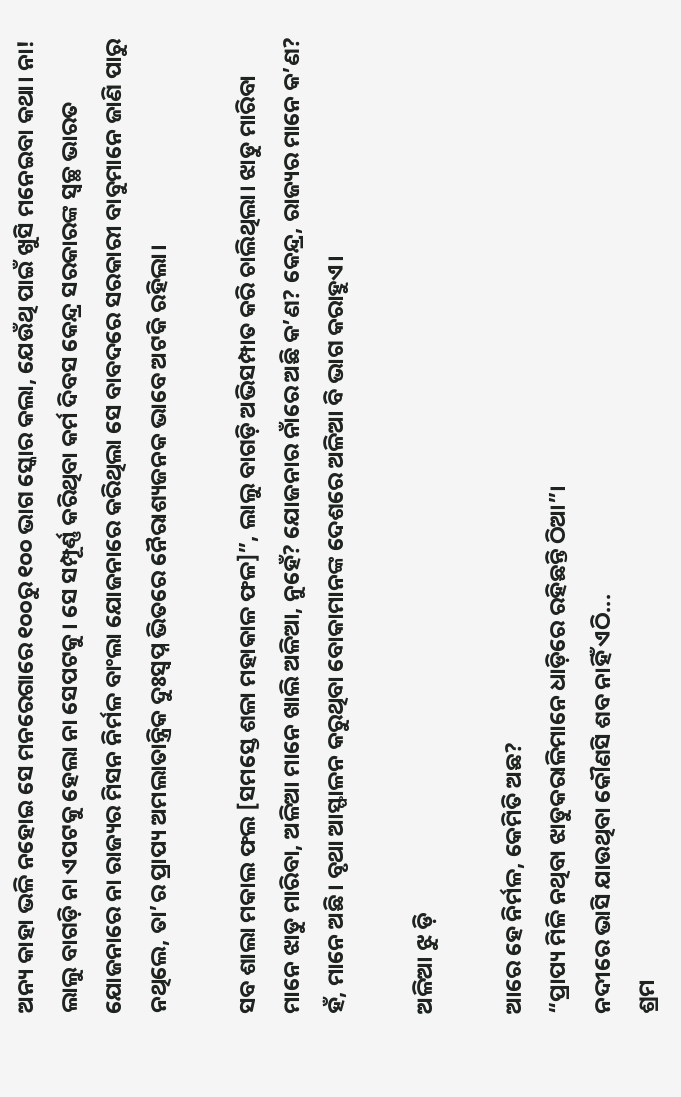ଅନ୍ୟ କାହା ଭଳି ନହୋଇ ସେ ମନରେଗାରେ ୧୦୦ରୁ ୧୦୦ ଭାଗ ସ୍କୋର କଲା, ଯେଉଁଥି ପାଇଁ ଖୁସି ମନେଇବା କଥା। ନା! ଲାଲୁ ବାଗଡ଼ି ନା ଏପଟକୁ ହେଲା ନା ସେପଟକୁ। ସେ ସମ୍ପୂର୍ଣ୍ଣ କରିଥିବା କର୍ମ ଦିବସ କେନ୍ଦ୍ର ସରକାରଙ୍କ ସ୍ୱଚ୍ଛ ଭାରତ ଯୋଜନାରେ ନା ରାଜ୍ୟର ମିସନ ନିର୍ମଳ ବାଂଲା ଯୋଜନାରେ କରିଥିଲା ସେ ବାବଦରେ ସରକାରୀ ବାବୁମାନେ ଜାଣି ପାରୁ ନଥିଲେ, ତା’ର ପ୍ରାପ୍ୟ ଅମଲାତାନ୍ତ୍ରିକ ଦୁଃସ୍ଵପ୍ନ ଭିତରେ ନୈରାଶ୍ୟଜନକ ଭାବେ ଅଟକି ରହିଲା।

ସବ ଶାଲା ମକାଲ ଫଲ [ସମସ୍ତେ ଶଳା ମହାକାଳ ଫଳ]”, ଲାଲୁ ବାଗଡ଼ି ଅଭିସମ୍ପାତ କରି ଚାଲିଥିଲା। ଝାଡୁ ମାରିବା ମାନେ ଝାଡୁ ମାରିବା, ଅଳିଆ ମାନେ ଖାଲି ଅଳିଆ, ନୁହେଁ? ଯୋଜନାର ନାଁରେ ଅଛି କ’ଣ? କେନ୍ଦ୍ର, ରାଜ୍ୟର ମାନେ କ’ଣ? ହଁ, ମାନେ ଅଛି। ବୃଥା ଆସ୍ଫାଳନ କରୁଥିବା ବୋକାମାନଙ୍କ ଦେଶରେ ଅଳିଆ ବି ଭାଗ କରାହୁଏ।

ଅଳିଆ ଝୁ ଡ଼ି

ଆରେ ହେ ନିର୍ମଳ, କେମିତି ଅଛ?
“ପ୍ରାପ୍ୟ ମିଳି ନଥିବା ଝାଡୁକରାଳିମାନେ ଧାଡ଼ିରେ ରହିଛନ୍ତି ଠିଆ”।
ନଦୀରେ ଭାସି ଯାଉଥିବା କୌଣସି ଶବ ନାହିଁ ଏଠି...
ଶ୍ରମ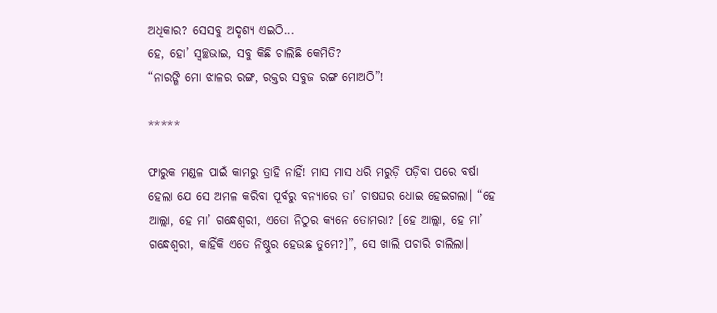ଅଧିକାର? ସେସବୁ ଅଦୃଶ୍ୟ ଏଇଠି...
ହେ, ହୋ’ ସ୍ୱଚ୍ଛଭାଇ, ସବୁ କିଛି ଚାଲିଛି କେମିତି?
“ନାରଙ୍ଗି ମୋ ଝାଳର ରଙ୍ଗ, ରକ୍ତର ସବୁଜ ରଙ୍ଗ ମୋଅଠି”!

*****

ଫାରୁକ ମଣ୍ଡଳ ପାଇଁ କାମରୁ ତ୍ରାହି ନାହିଁ! ମାସ ମାସ ଧରି ମରୁଡ଼ି ପଡ଼ିବା ପରେ ବର୍ଷା ହେଲା ଯେ ସେ ଅମଳ କରିବା ପୂର୍ବରୁ ବନ୍ୟାରେ ତା’ ଚାଷଘର ଧୋଇ ହେଇଗଲା। “ହେ ଆଲ୍ଲା, ହେ ମା’ ଗନ୍ଧେଶ୍ଵରୀ, ଏତୋ ନିଠୁର କ୍ୟନେ ତୋମରା? [ହେ ଆଲ୍ଲା, ହେ ମା’ ଗନ୍ଧେଶ୍ଵରୀ, କାହିଁକି ଏତେ ନିଷ୍ଠୁର ହେଉଛ ତୁମେ?]”, ସେ ଖାଲି ପଚାରି ଚାଲିଲା।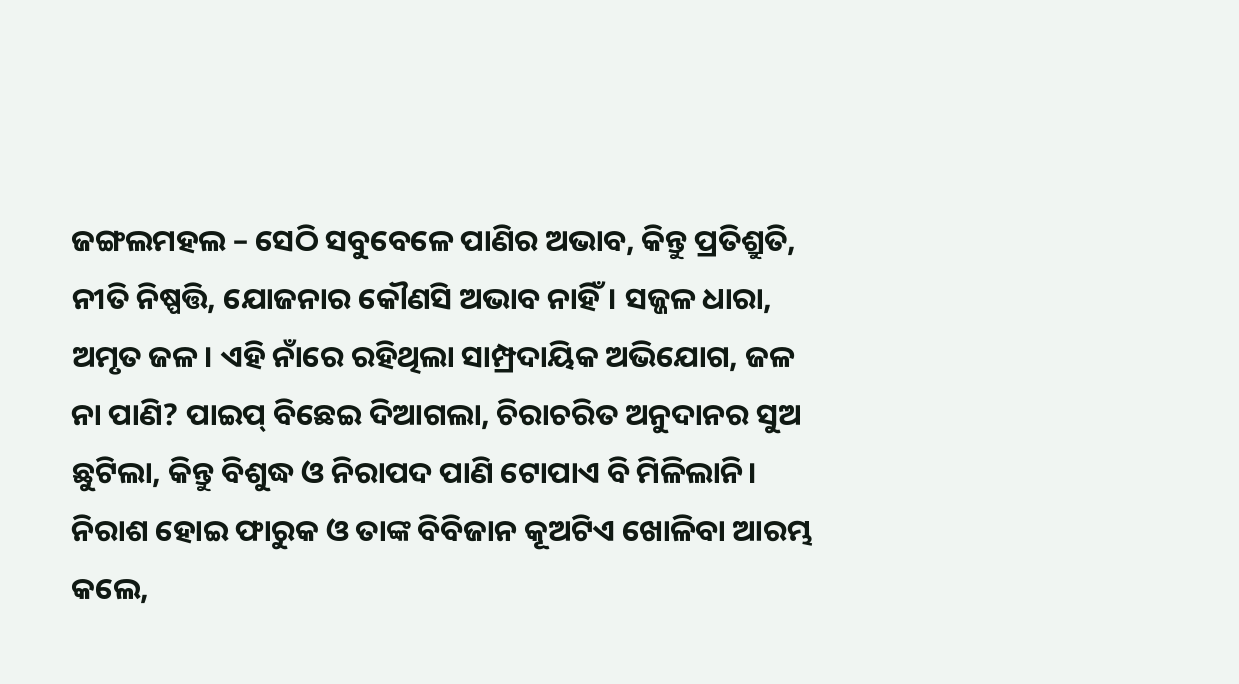ଜଙ୍ଗଲମହଲ – ସେଠି ସବୁବେଳେ ପାଣିର ଅଭାବ, କିନ୍ତୁ ପ୍ରତିଶ୍ରୁତି, ନୀତି ନିଷ୍ପତ୍ତି, ଯୋଜନାର କୌଣସି ଅଭାବ ନାହିଁ। ସଜ୍ଜଳ ଧାରା, ଅମୃତ ଜଳ। ଏହି ନାଁରେ ରହିଥିଲା ସାମ୍ପ୍ରଦାୟିକ ଅଭିଯୋଗ, ଜଳ ନା ପାଣି? ପାଇପ୍ ବିଛେଇ ଦିଆଗଲା, ଚିରାଚରିତ ଅନୁଦାନର ସୁଅ ଛୁଟିଲା, କିନ୍ତୁ ବିଶୁଦ୍ଧ ଓ ନିରାପଦ ପାଣି ଟୋପାଏ ବି ମିଳିଲାନି। ନିରାଶ ହୋଇ ଫାରୁକ ଓ ତାଙ୍କ ବିବିଜାନ କୂଅଟିଏ ଖୋଳିବା ଆରମ୍ଭ କଲେ,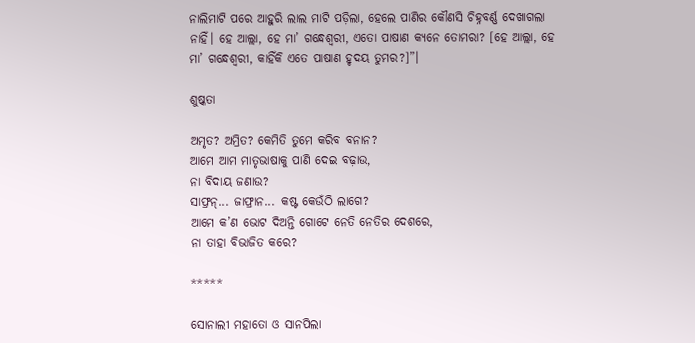ନାଲିମାଟି ପରେ ଆହୁରି ଲାଲ ମାଟି ପଡ଼ିଲା, ହେଲେ ପାଣିର କୌଣସି ଚିହ୍ନବର୍ଣ୍ଣ ଦେଖାଗଲା ନାହିଁ। ହେ ଆଲ୍ଲା, ହେ ମା’ ଗନ୍ଧେଶ୍ଵରୀ, ଏତୋ ପାଷାଣ କ୍ୟନେ ତୋମରା? [ହେ ଆଲ୍ଲା, ହେ ମା’ ଗନ୍ଧେଶ୍ଵରୀ, କାହିଁକି ଏତେ ପାଷାଣ ହୃଦୟ ତୁମର?]”।

ଶୁଷ୍କତା

ଅମୃତ? ଅମ୍ରିତ? କେମିତି ତୁମେ କରିବ ବନାନ?
ଆମେ ଆମ ମାତୃଭାଷାକୁ ପାଣି ଦେଇ ବଢ଼ାଉ,
ନା ବିଦାୟ ଜଣାଉ?
ସାଫ୍ରନ୍... ଜାଫ୍ରାନ... କଷ୍ଟ କେଉଁଠି ଲାଗେ?
ଆମେ କ’ଣ ଭୋଟ ଦିଅନ୍ତି ଗୋଟେ ନେତି ନେତିର ଦେଶରେ,
ନା ତାହା ବିଭାଜିତ କରେ?

*****

ସୋନାଲୀ ମହାତୋ ଓ ସାନପିଲା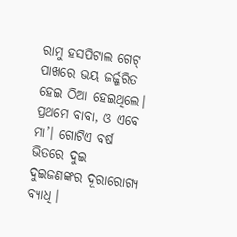ରାମୁ ହସପିଟାଲ ଗେଟ୍ ପାଖରେ ଭୟ ଜର୍ଜ୍ଜରିତ ହେଇ ଠିଆ ହେଇଥିଲେ। ପ୍ରଥମେ ବାବା, ଓ ଏବେ ମା’। ଗୋଟିଏ ବର୍ଷ ଭିତରେ ଦୁଇ ଦୁଇଜଣଙ୍କର ଦୂରାରୋଗ୍ୟ ବ୍ୟାଧି।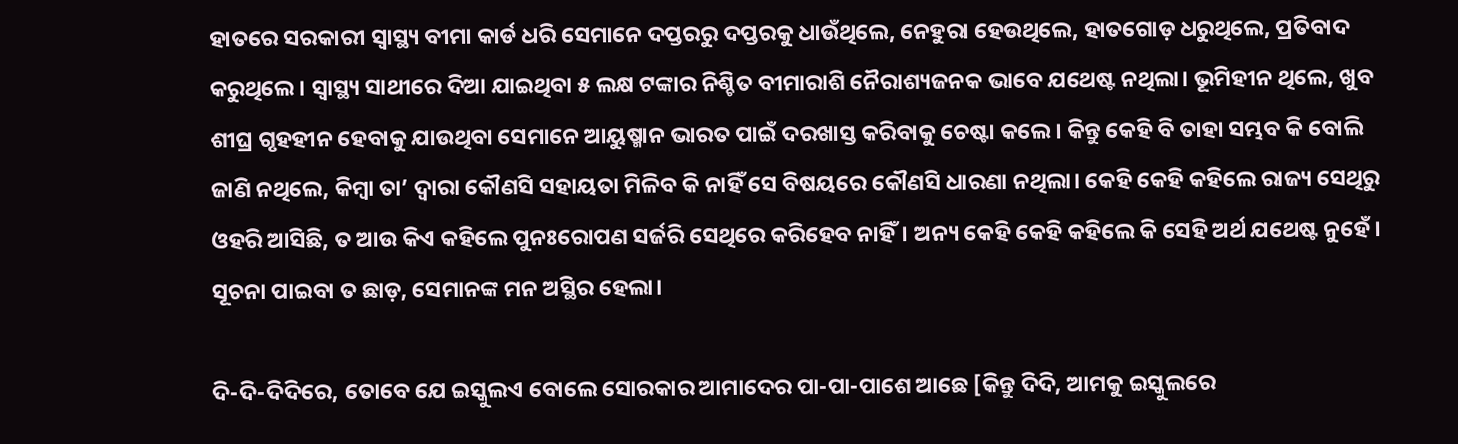ହାତରେ ସରକାରୀ ସ୍ଵାସ୍ଥ୍ୟ ବୀମା କାର୍ଡ ଧରି ସେମାନେ ଦପ୍ତରରୁ ଦପ୍ତରକୁ ଧାଉଁଥିଲେ, ନେହୁରା ହେଉଥିଲେ, ହାତଗୋଡ଼ ଧରୁଥିଲେ, ପ୍ରତିବାଦ କରୁଥିଲେ। ସ୍ୱାସ୍ଥ୍ୟ ସାଥୀରେ ଦିଆ ଯାଇଥିବା ୫ ଲକ୍ଷ ଟଙ୍କାର ନିଶ୍ଚିତ ବୀମାରାଶି ନୈରାଶ୍ୟଜନକ ଭାବେ ଯଥେଷ୍ଟ ନଥିଲା। ଭୂମିହୀନ ଥିଲେ, ଖୁବ ଶୀଘ୍ର ଗୃହହୀନ ହେବାକୁ ଯାଉଥିବା ସେମାନେ ଆୟୁଷ୍ମାନ ଭାରତ ପାଇଁ ଦରଖାସ୍ତ କରିବାକୁ ଚେଷ୍ଟା କଲେ। କିନ୍ତୁ କେହି ବି ତାହା ସମ୍ଭବ କି ବୋଲି ଜାଣି ନଥିଲେ, କିମ୍ବା ତା’ ଦ୍ଵାରା କୌଣସି ସହାୟତା ମିଳିବ କି ନାହିଁ ସେ ବିଷୟରେ କୌଣସି ଧାରଣା ନଥିଲା। କେହି କେହି କହିଲେ ରାଜ୍ୟ ସେଥିରୁ ଓହରି ଆସିଛି, ତ ଆଉ କିଏ କହିଲେ ପୁନଃରୋପଣ ସର୍ଜରି ସେଥିରେ କରିହେବ ନାହିଁ। ଅନ୍ୟ କେହି କେହି କହିଲେ କି ସେହି ଅର୍ଥ ଯଥେଷ୍ଟ ନୁହେଁ। ସୂଚନା ପାଇବା ତ ଛାଡ଼, ସେମାନଙ୍କ ମନ ଅସ୍ଥିର ହେଲା।

ଦି-ଦି-ଦିଦିରେ, ତୋବେ ଯେ ଇସ୍କୁଲଏ ବୋଲେ ସୋରକାର ଆମାଦେର ପା-ପା-ପାଶେ ଆଛେ [କିନ୍ତୁ ଦିଦି, ଆମକୁ ଇସ୍କୁଲରେ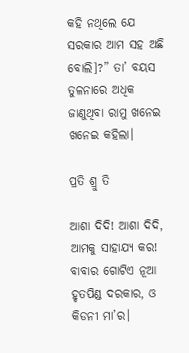କହି ନଥିଲେ ଯେ ସରକାର ଆମ ସହ ଅଛି ବୋଲି]?” ତା’ ବୟସ ତୁଳନାରେ ଅଧିକ ଜାଣୁଥିବା ରାମୁ ଖନେଇ ଖନେଇ କହିଲା।

ପ୍ରତି ଶ୍ରୁ ତି

ଆଶା ଦିଦି! ଆଶା ଦିଦି, ଆମକୁ ସାହାଯ୍ୟ କର!
ବାବାର ଗୋଟିଏ ନୂଆ ହୃତପିଣ୍ଡ ଦରକାର, ଓ କିଡନୀ ମା’ର।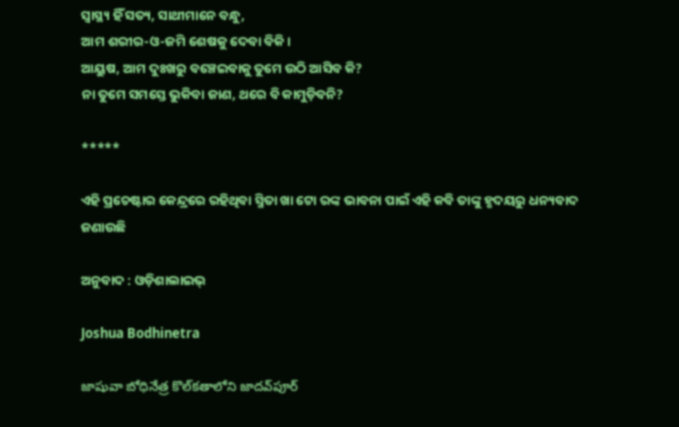ସ୍ଵାସ୍ଥ୍ୟ ହିଁ ସତ୍ୟ, ସାଥୀମାନେ ବନ୍ଧୁ,
ଆମ ଶରୀର-ଓ-ଜମି ଶେଷକୁ ଦେବା ବିକି।
ଆୟୁଷ, ଆମ ଦୁଃଖରୁ ବଞ୍ଚେଇବାକୁ ତୁମେ ଉଠି ଆସିବ କି?
ନା ତୁମେ ସମସ୍ତେ ଭୁକିବା ଜାଣ, ଥରେ ବି କାମୁଡ଼ିବନି?

*****

ଏହି ପ୍ରଚେଷ୍ଟାର କେନ୍ଦ୍ରରେ ରହିଥିବା ସ୍ମିତା ଖା ଟୋ ରଙ୍କ ଭାବନା ପାଇଁ ଏହି କବି ତାଙ୍କୁ ହୃଦୟରୁ ଧନ୍ୟବାଦ ଜଣାଉଛି

ଅନୁବାଦ : ଓଡ଼ିଶାଲାଇଭ୍‍

Joshua Bodhinetra

జాషువా బోధినేత్ర కొల్‌కతాలోని జాదవ్‌పూర్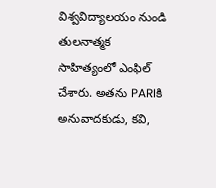విశ్వవిద్యాలయం నుండి తులనాత్మక సాహిత్యంలో ఎంఫిల్ చేశారు. అతను PARIకి అనువాదకుడు, కవి,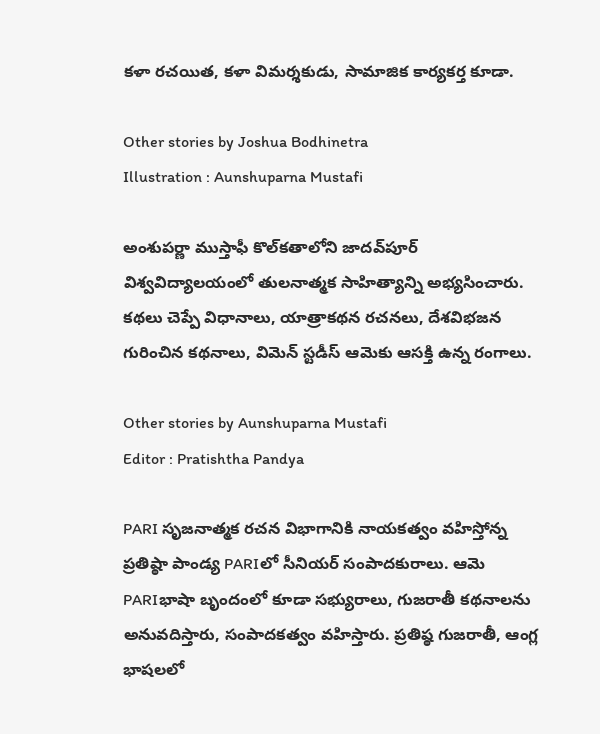కళా రచయిత, కళా విమర్శకుడు, సామాజిక కార్యకర్త కూడా.

Other stories by Joshua Bodhinetra
Illustration : Aunshuparna Mustafi

అంశుపర్ణా ముస్తాఫీ కొల్‌కతాలోని జాదవ్‌పూర్ విశ్వవిద్యాలయంలో తులనాత్మక సాహిత్యాన్ని అభ్యసించారు. కథలు చెప్పే విధానాలు, యాత్రాకథన రచనలు, దేశవిభజన గురించిన కథనాలు, విమెన్ స్టడీస్ ఆమెకు ఆసక్తి ఉన్న రంగాలు.

Other stories by Aunshuparna Mustafi
Editor : Pratishtha Pandya

PARI సృజనాత్మక రచన విభాగానికి నాయకత్వం వహిస్తోన్న ప్రతిష్ఠా పాండ్య PARIలో సీనియర్ సంపాదకురాలు. ఆమె PARIభాషా బృందంలో కూడా సభ్యురాలు, గుజరాతీ కథనాలను అనువదిస్తారు, సంపాదకత్వం వహిస్తారు. ప్రతిష్ఠ గుజరాతీ, ఆంగ్ల భాషలలో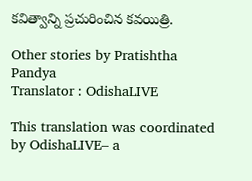కవిత్వాన్ని ప్రచురించిన కవయిత్రి.

Other stories by Pratishtha Pandya
Translator : OdishaLIVE

This translation was coordinated by OdishaLIVE– a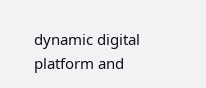dynamic digital platform and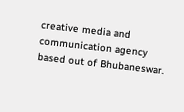creative media and communication agency based out of Bhubaneswar.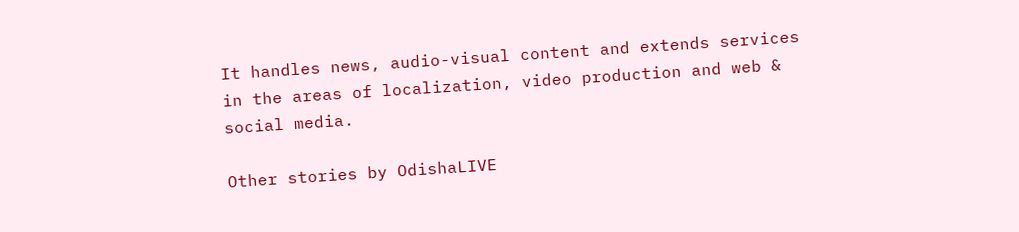It handles news, audio-visual content and extends services in the areas of localization, video production and web & social media.

Other stories by OdishaLIVE